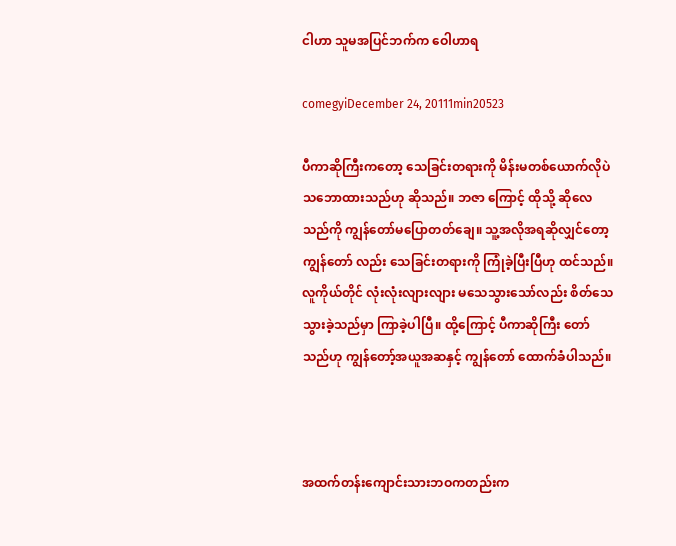ငါဟာ သူမအပြင်ဘက်က ဝေါဟာရ

comegyiDecember 24, 20111min20523

ပီကာဆိုကြီးကတော့ သေခြင်းတရားကို မိန်းမတစ်ယောက်လိုပဲ သဘောထားသည်ဟု ဆိုသည်။ ဘဇာ ကြောင့် ထိုသို့ ဆိုလေသည်ကို ကျွန်တော်မပြောတတ်ချေ။ သူ့အလိုအရဆိုလျှင်တော့ ကျွန်တော် လည်း သေခြင်းတရားကို ကြုံခဲ့ပြီးပြီဟု ထင်သည်။ လူကိုယ်တိုင် လုံးလုံးလျားလျား မသေသွားသော်လည်း စိတ်သေသွားခဲ့သည်မှာ ကြာခဲ့ပါပြီ။ ထို့ကြောင့် ပီကာဆိုကြီး တော်သည်ဟု ကျွန်တော့်အယူအဆနှင့် ကျွန်တော် ထောက်ခံပါသည်။



အထက်တန်းကျောင်းသားဘဝကတည်းက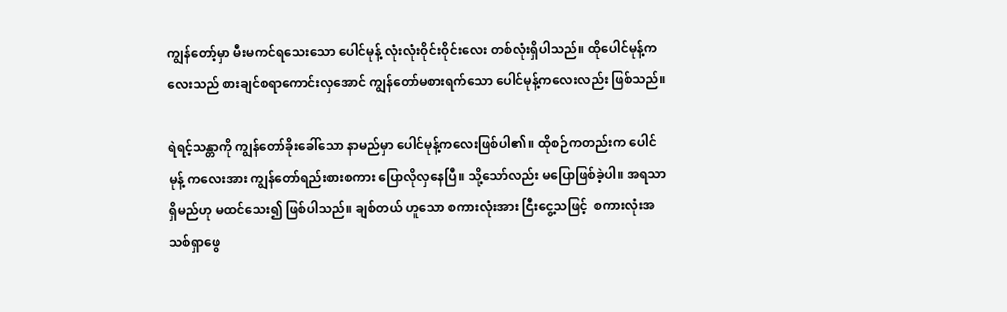ကျွန်တော့်မှာ မီးမကင်ရသေးသော ပေါင်မုန့် လုံးလုံးဝိုင်းဝိုင်းလေး တစ်လုံးရှိပါသည်။ ထိုပေါင်မုန့်ကလေးသည် စားချင်စရာကောင်းလှအောင် ကျွန်တော်မစားရက်သော ပေါင်မုန့်ကလေးလည်း ဖြစ်သည်။

ရဲရင့်သန္တာကို ကျွန်တော်ခိုးခေါ်သော နာမည်မှာ ပေါင်မုန့်ကလေးဖြစ်ပါ၏။ ထိုစဉ်ကတည်းက ပေါင်မုန့် ကလေးအား ကျွန်တော်ရည်းစားစကား ပြောလိုလှနေပြီ။ သို့သော်လည်း မပြောဖြစ်ခဲ့ပါ။ အရသာရှိမည်ဟု မထင်သေး၍ ဖြစ်ပါသည်။ ချစ်တယ် ဟူသော စကားလုံးအား ငြီးငွေ့သဖြင့်  စကားလုံးအသစ်ရှာဖွေ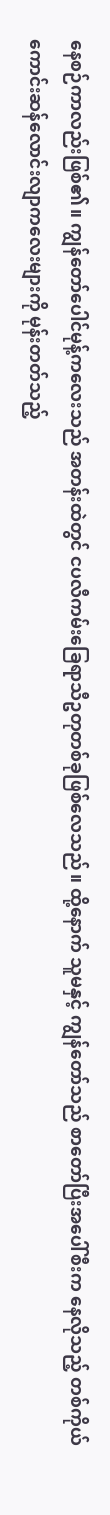နေစဉ်ကာလည်းဖြစ်၏။ ကျွန်တော်ပေါင်မုန့်ကလေးသည် အတန်းထဲတွင် ငပလီကမ်းခြေရာသီဥတုတစ်ခုဖြစ်လေသည်။ ထို့နောက် သူမနှင့် ကျွန်တော်သည် စာတော်ပြီးအပေါ်စီးက နေလိုသည့် တစ်ကိုယ်ကောင်းဆန်လောင်းလျာကလေးများကို မုန်းတတ်သည့်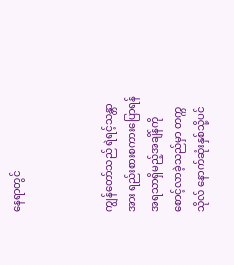နေရာတွင်



ကျွန်တော်သည် ရဲရင့်သန္တာအား ရည်းစားစကားပြောရန် အရသာရှိမည့်အချိန်ကိုစောင့်လာခဲ့သည်မှာ တက္ကသိုလ် နောက်ဆုံးနှစ်သို့ပင်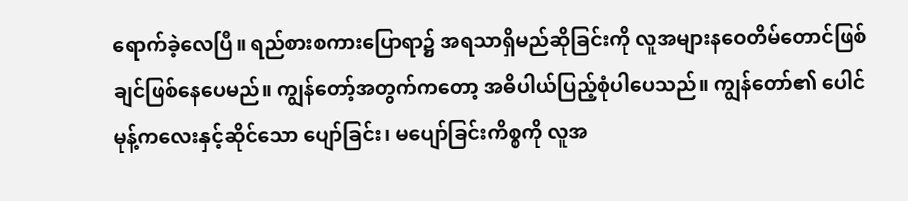ရောက်ခဲ့လေပြီ။ ရည်စားစကားပြောရာ၌ အရသာရှိမည်ဆိုခြင်းကို လူအများနဝေတိမ်တောင်ဖြစ်ချင်ဖြစ်နေပေမည်။ ကျွန်တော့်အတွက်ကတော့ အဓိပါယ်ပြည့်စုံပါပေသည်။ ကျွန်တော်၏ ပေါင်မုန့်ကလေးနှင့်ဆိုင်သော ပျော်ခြင်း၊ မပျော်ခြင်းကိစ္စကို လူအ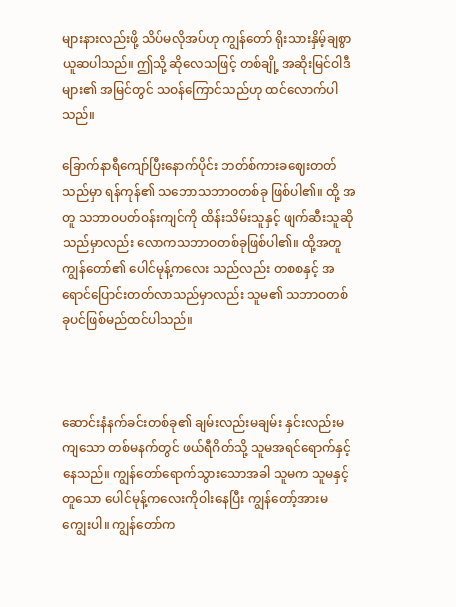များနားလည်းဖို့ သိပ်မလိုအပ်ဟု ကျွန်တော် ရိုးသားနှိမ့်ချစွာ ယူဆပါသည်။ ဤသို့ ဆိုလေသဖြင့် တစ်ချို့ အဆိုးမြင်ဝါဒီများ၏ အမြင်တွင် သဝန်ကြောင်သည်ဟု ထင်လောက်ပါသည်။

ခြောက်နာရီကျော်ပြီးနောက်ပိုင်း ဘတ်စ်ကားခဈေးတတ်သည်မှာ ရန်ကုန်၏ သဘောသဘာဝတစ်ခု ဖြစ်ပါ၏။ ထို့ အတူ သဘာဝပတ်ဝန်းကျင်ကို ထိန်းသိမ်းသူနှင့် ဖျက်ဆီးသူဆိုသည်မှာလည်း လောကသဘာဝတစ်ခုဖြစ်ပါ၏။ ထို့အတူ ကျွန်တော်၏ ပေါင်မုန့်ကလေး သည်လည်း တစစနှင့် အရောင်ပြောင်းတတ်လာသည်မှာလည်း သူမ၏ သဘာဝတစ်ခုပင်ဖြစ်မည်ထင်ပါသည်။



ဆောင်းနံနက်ခင်းတစ်ခု၏ ချမ်းလည်းမချမ်း နှင်းလည်းမကျသော တစ်မနက်တွင် ဖယ်ရီဂိတ်သို့ သူမအရင်ရောက်နှင့်နေသည်။ ကျွန်တော်ရောက်သွားသောအခါ သူမက သူမနှင့်တူသော ပေါင်မုန့်ကလေးကိုဝါးနေပြီး ကျွန်တော့်အားမကျွေးပါ။ ကျွန်တော်က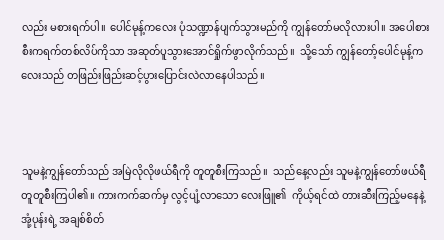လည်း မစားရက်ပါ။ ပေါင်မုန့်ကလေး ပုံသဏ္ဍာန်ပျက်သွားမည်ကို ကျွန်တော်မလိုလားပါ။ အပေါစားစီးကရက်တစ်လိပ်ကိုသာ အဆုတ်ပူသွားအောင်ရှိုက်ဖွာလိုက်သည်။  သို့သော် ကျွန်တော့်ပေါင်မုန့်ကလေးသည် တဖြည်းဖြည်းဆင့်ပွားပြောင်းလဲလာနေပါသည်။



သူမနဲ့ကျွန်တော်သည် အမြဲလိုလိုဖယ်ရီကို တူတူစီးကြသည်။  သည်နေ့လည်း သူမနဲ့ကျွန်တော်ဖယ်ရီတူတူစီးကြပါ၏။ ကားကက်ဆက်မှ လွင့်ပျံ့လာသော လေးဖြူ၏  ကိုယ့်ရင်ထဲ တားဆီးကြည့်မနေနဲ့ အုံ့ပုန်းရဲ့ အချစ်စိတ်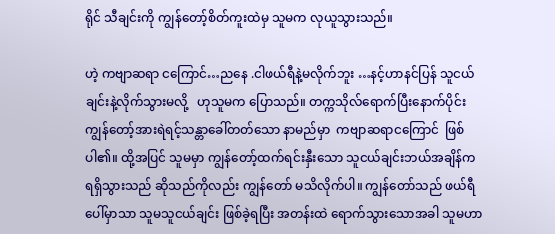ရိုင် သီချင်းကို ကျွန်တော့်စိတ်ကူးထဲမှ သူမက လုယူသွားသည်။

ဟဲ့ ကဗျာဆရာ ငကြောင်…ညနေ .ငါဖယ်ရီနဲ့မလိုက်ဘူး …နင့်ဟာနင်ပြန် သူငယ်ချင်းနဲ့လိုက်သွားမလို့   ဟုသူမက ပြောသည်။ တက္ကသိုလ်ရောက်ပြီးနောက်ပိုင်း ကျွန်တော့်အားရဲရင့်သန္တာခေါ်တတ်သော နာမည်မှာ  ကဗျာဆရာငကြောင်  ဖြစ်ပါ၏။ ထို့အပြင် သူမမှာ ကျွန်တော့်ထက်ရင်းနှီးသော သူငယ်ချင်းဘယ်အချိန်ကရရှိသွားသည် ဆိုသည်ကိုလည်း ကျွန်တော် မသိလိုက်ပါ။ ကျွန်တော်သည် ဖယ်ရီပေါ်မှာသာ သူမသူငယ်ချင်း ဖြစ်ခဲ့ရပြီး အတန်းထဲ ရောက်သွားသောအခါ သူမဟာ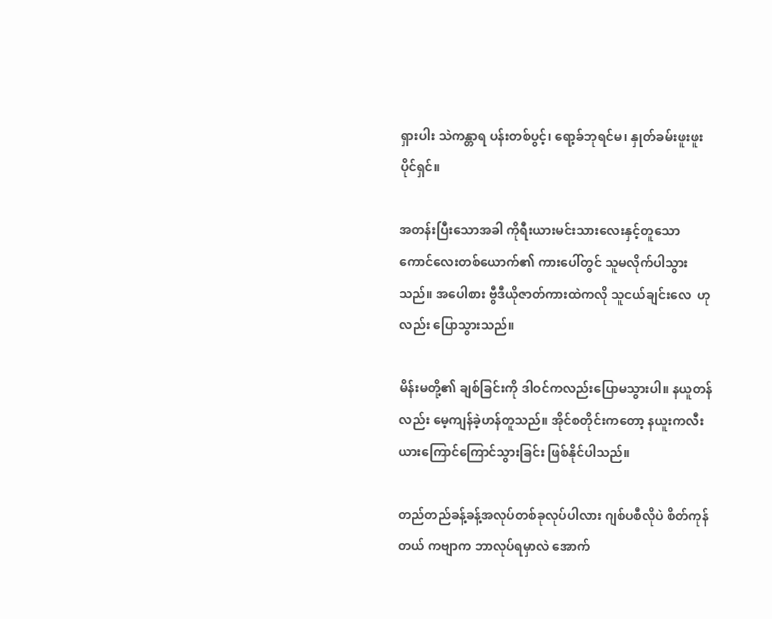ရှားပါး သဲကန္တာရ ပန်းတစ်ပွင့်၊ ရော့ခ်ဘုရင်မ၊ နှုတ်ခမ်းဖူးဖူးပိုင်ရှင်။

အတန်းပြီးသောအခါ ကိုရီးယားမင်းသားလေးနှင့်တူသော ကောင်လေးတစ်ယောက်၏ ကားပေါ်တွင် သူမလိုက်ပါသွားသည်။ အပေါစား ဗွီဒီယိုဇာတ်ကားထဲကလို သူငယ်ချင်းလေ  ဟုလည်း ပြောသွားသည်။

မိန်းမတို့၏ ချစ်ခြင်းကို ဒါဝင်ကလည်းပြောမသွားပါ။ နယူတန်လည်း မေ့ကျန်ခဲ့ဟန်တူသည်။ အိုင်စတိုင်းကတော့ နယူးကလီးယားကြောင်ကြောင်သွားခြင်း ဖြစ်နိုင်ပါသည်။

တည်တည်ခန့်ခန့်အလုပ်တစ်ခုလုပ်ပါလား ဂျစ်ပစီလိုပဲ စိတ်ကုန်တယ် ကဗျာက ဘာလုပ်ရမှာလဲ အောက်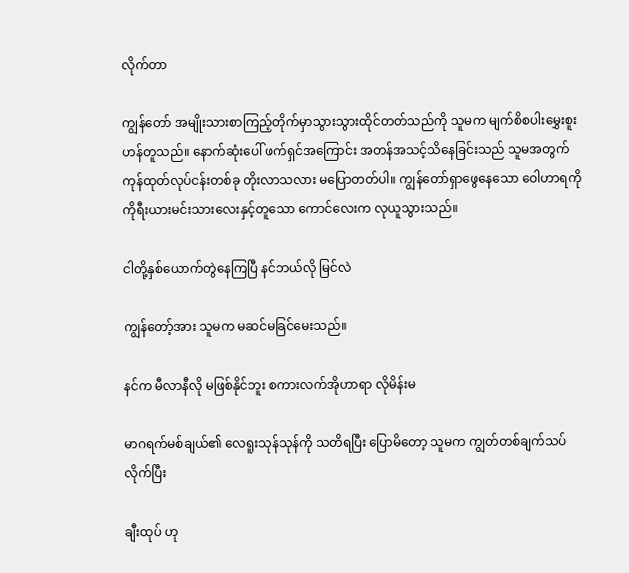လိုက်တာ

ကျွန်တော် အမျိုးသားစာကြည့်တိုက်မှာသွားသွားထိုင်တတ်သည်ကို သူမက မျက်စိစပါးမွှေးစူးဟန်တူသည်။ နောက်ဆုံးပေါ် ဖက်ရှင်အကြောင်း အတန်အသင့်သိနေခြင်းသည် သူမအတွက် ကုန်ထုတ်လုပ်ငန်းတစ်ခု တိုးလာသလား မပြောတတ်ပါ။ ကျွန်တော်ရှာဖွေနေသော ဝေါဟာရကို ကိုရီးယားမင်းသားလေးနှင့်တူသော ကောင်လေးက လုယူသွားသည်။

ငါတို့နှစ်ယောက်တွဲနေကြပြီ နင်ဘယ်လို မြင်လဲ

ကျွန်တော့်အား သူမက မဆင်မခြင်မေးသည်။

နင်က မီလာနီလို မဖြစ်နိုင်ဘူး စကားလက်အိုဟာရာ လိုမိန်းမ

မာဂရက်မစ်ချယ်၏ လေရူးသုန်သုန်ကို သတိရပြီး ပြောမိတော့ သူမက ကျွတ်တစ်ချက်သပ်လိုက်ပြီး

ချီးထုပ် ဟု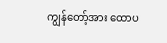ကျွန်တော့်အား ထောပ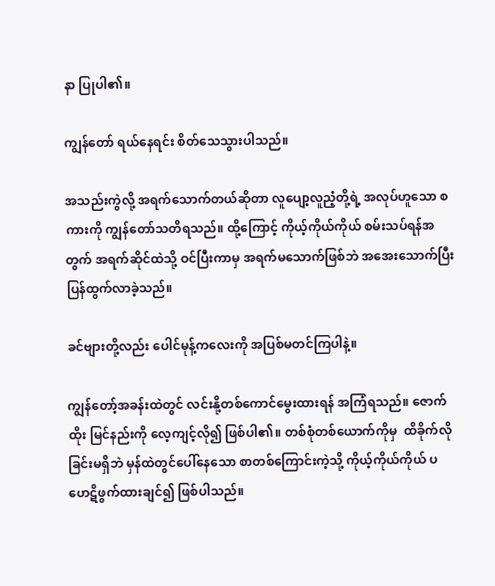နာ ပြုပါ၏။

ကျွန်တော် ရယ်နေရင်း စိတ်သေသွားပါသည်။

အသည်းကွဲလို့ အရက်သောက်တယ်ဆိုတာ လူပျော့လူညံ့တို့ရဲ့ အလုပ်ဟူသော စကားကို ကျွန်တော်သတိရသည်။ ထို့ကြောင့် ကိုယ့်ကိုယ်ကိုယ် စမ်းသပ်ရန်အတွက် အရက်ဆိုင်ထဲသို့ ဝင်ပြီးကာမှ အရက်မသောက်ဖြစ်ဘဲ အအေးသောက်ပြီး ပြန်ထွက်လာခဲ့သည်။

ခင်ဗျားတို့လည်း ပေါင်မုန့်ကလေးကို အပြစ်မတင်ကြပါနဲ့။

ကျွန်တော့်အခန်းထဲတွင် လင်းနို့တစ်ကောင်မွေးထားရန် အကြံရသည်။ ဇောက်ထိုး မြင်နည်းကို လေ့ကျင့်လို၍ ဖြစ်ပါ၏။ တစ်စုံတစ်ယောက်ကိုမှ  ထိခိုက်လိုခြင်းမရှိဘဲ မှန်ထဲတွင်ပေါ်နေသော စာတစ်ကြောင်းကဲ့သို့ ကိုယ့်ကိုယ်ကိုယ် ပဟေဋိဖွက်ထားချင်၍ ဖြစ်ပါသည်။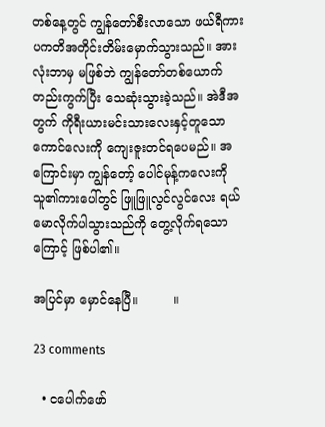တစ်နေ့တွင် ကျွန်တော်စီးလာသော ဖယ်ရီကား ပကတိအတိုင်းတိမ်းမှောက်သွားသည်။ အားလုံးဘာမှ မဖြစ်ဘဲ ကျွန်တော်တစ်ယောက်တည်းကွက်ပြီး သေဆုံးသွားခဲ့သည်။ အဲဒီအတွက် ကိုရီးယားမင်းသားလေးနှင့်တူသောကောင်လေးကို ကျေးဇူးတင်ရပေမည်။ အကြောင်းမှာ ကျွန်တော့် ပေါင်မုန့်ကလေးကို သူ၏ကားပေါ်တွင် ဖြူဖြူလွင်လွင်လေး ရယ်မောလိုက်ပါသွားသည်ကို တွေ့လိုက်ရသောကြောင့် ဖြစ်ပါ၏။

အပြင်မှာ မှောင်နေပြီ။         ။

23 comments

  • ငပေါက်ဖော်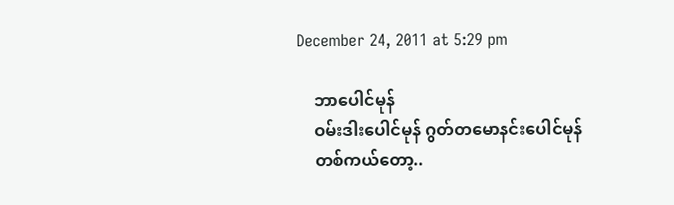December 24, 2011 at 5:29 pm

    ဘာပေါင်မုန်
    ဝမ်းဒါးပေါင်မုန် ဂွတ်တမောနင်းပေါင်မုန်
    တစ်ကယ်တော့..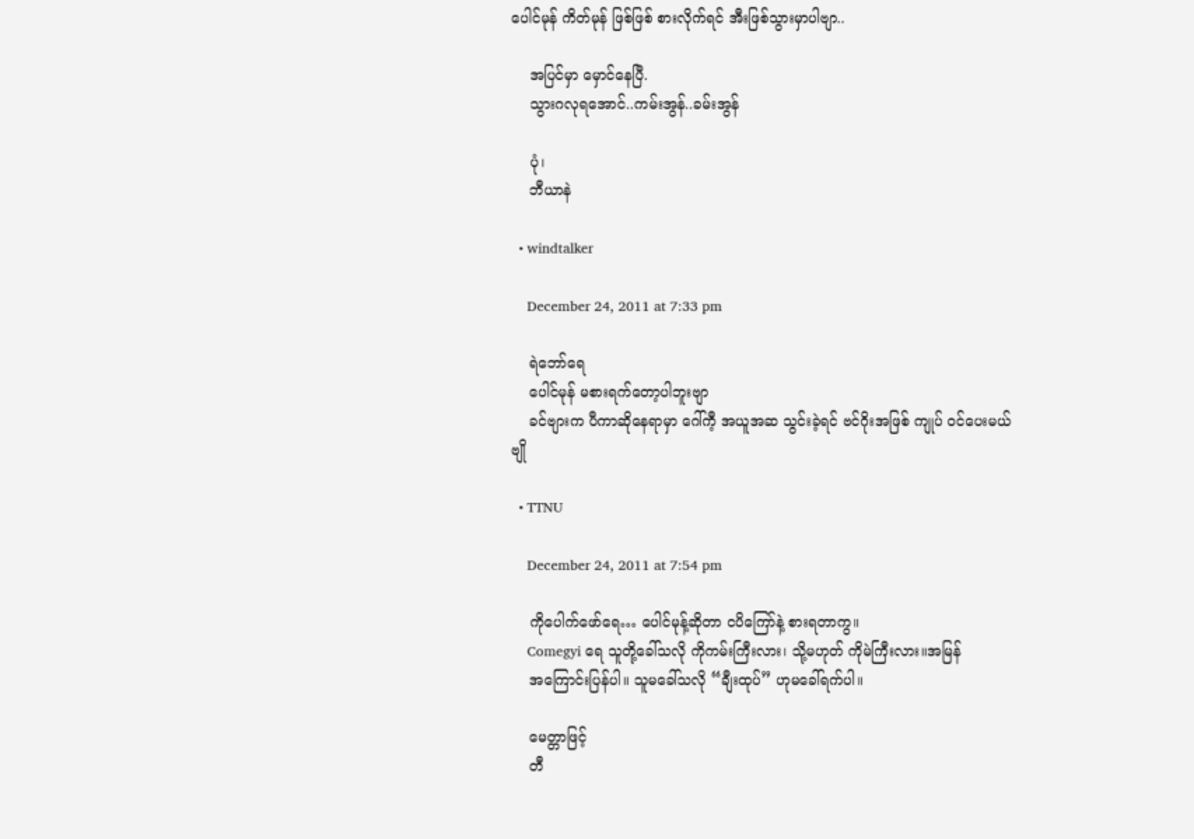ပေါင်မုန် ကိတ်မုန် ဖြစ်ဖြစ် စားလိုက်ရင် အီးဖြစ်သွားမှာပါဗျာ..

    အပြင်မှာ မှောင်နေပြီ.
    သွားဂလုရအောင်..ကမ်းအွန်..ခမ်းအွန်

    ပုံ၊
    ဘီယာနဲ

  • windtalker

    December 24, 2011 at 7:33 pm

    ရဲဘော်ရေ
    ပေါင်မုန် မစားရက်တော့ပါဘူးဗျာ
    ခင်ဗျားက ပီကာဆိုနေရာမှာ ဂေါ်ကီ့ အယူအဆ သွင်းခဲ့ရင် ဗင်ဂိုးအဖြစ် ကျုပ် ဝင်ပေးမယ် ဗျို

  • TTNU

    December 24, 2011 at 7:54 pm

    ကိုပေါက်ဖော်ရေ… ပေါင်မုန့်ဆိုတာ ငပိကြော်နဲ့ စားရတာကွ။
    Comegyi ရေ သူတို့ခေါ်သလို ကိုကမ်းကြီးလား၊ သို့မဟုတ် ကိုမဲကြီးလား။အမြန်
    အကြောင်းပြန်ပါ။ သူမခေါ်သလို “ချီးထုပ်” ဟုမခေါ်ရက်ပါ။

    မေတ္တာဖြင့်
    တီ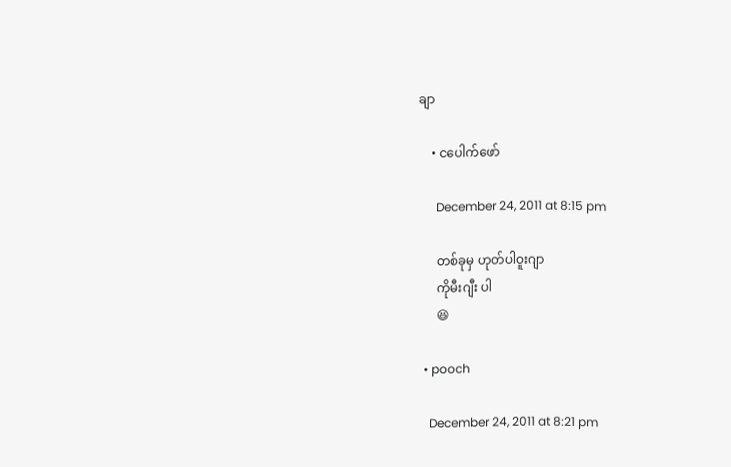ချာ

    • ငပေါက်ဖော်

      December 24, 2011 at 8:15 pm

      တစ်ခုမှ ဟုတ်ပါဝူးဂျာ
      ကိုမီးဂျီး ပါ
      😆

  • pooch

    December 24, 2011 at 8:21 pm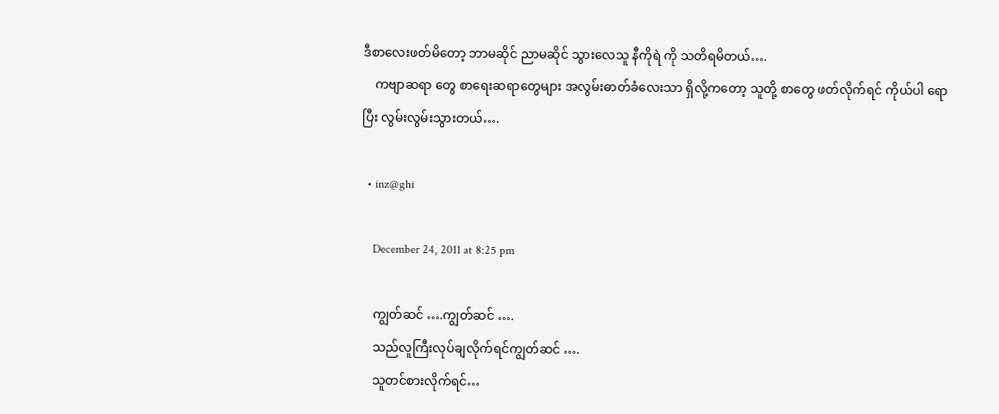ဒီစာလေးဖတ်မိတော့ ဘာမဆိုင် ညာမဆိုင် သွားလေသူ နီကိုရဲ ကို သတိရမိတယ်….
    ကဗျာဆရာ တွေ စာရေးဆရာတွေများ အလွမ်းဓာတ်ခံလေးသာ ရှိလို့ကတော့ သူတို့ စာတွေ ဖတ်လိုက်ရင် ကိုယ်ပါ ရောပြီး လွမ်းလွမ်းသွားတယ်….

  • inz@ghi

    December 24, 2011 at 8:25 pm

    ကျွတ်ဆင် ….ကျွတ်ဆင် ….
    သည်လူကြီးလုပ်ချလိုက်ရင်ကျွတ်ဆင် ….
    သူတင်စားလိုက်ရင်…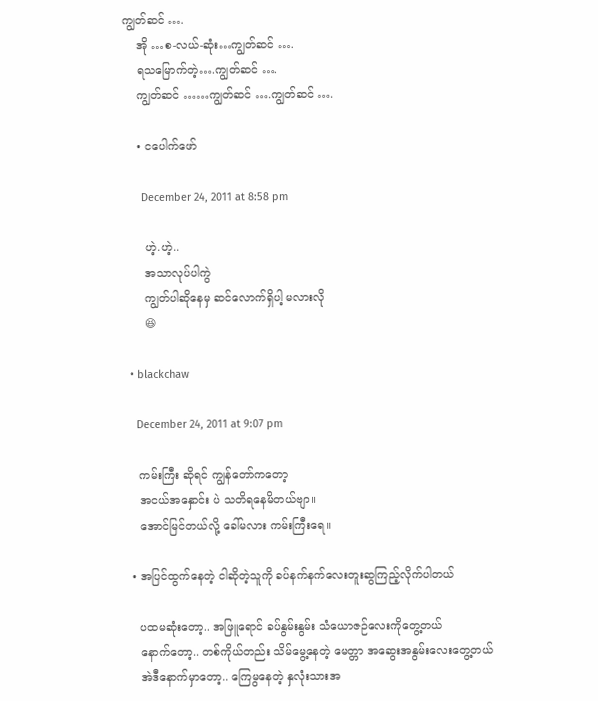ကျွတ်ဆင် ….
    အို …စ-လယ်-ဆုံး…ကျွတ်ဆင် ….
    ရသမြောက်တဲ့….ကျွတ်ဆင် ….
    ကျွတ်ဆင် ……ကျွတ်ဆင် ….ကျွတ်ဆင် ….

    • ငပေါက်ဖော်

      December 24, 2011 at 8:58 pm

      ဟဲ့.ဟဲ့..
      အသာလုပ်ပါကွဲ
      ကျွတ်ပါဆိုနေမှ ဆင်လောက်ရှိပါ့ မလားလို
      😆

  • blackchaw

    December 24, 2011 at 9:07 pm

    ကမ်းကြီး ဆိုရင် ကျွန်တော်ကတော့
    အငယ်အနှောင်း ပဲ သတိရနေမိတယ်ဗျာ။
    အောင်မြင်တယ်လို့ ခေါ်မလား ကမ်းကြီးရေ။

  • အပြင်ထွက်နေတဲ့ ငါဆိုတဲ့သူကို ခပ်နက်နက်လေးတူးဆွကြည့်လိုက်ပါတယ်

    ပထမဆုံးတော့.. အဖြူရောင် ခပ်နွမ်းနွမ်း သံယောဇဉ်လေးကိုတွေ့တယ်
    နောက်တော့.. တစ်ကိုယ်တည်း သိမ်မွေ့နေတဲ့ မေတ္တာ အဆွေးအနွမ်းလေးတွေ့တယ်
    အဲဒီနောက်မှာတော့.. ကြေမွနေတဲ့ နှလုံးသားအ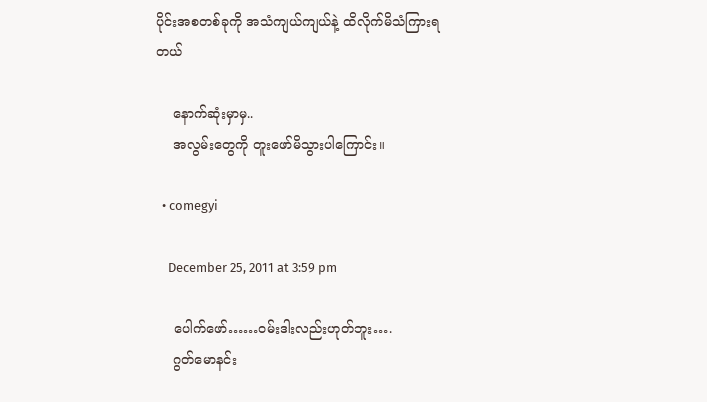ပိုင်းအစတစ်ခုကို အသံကျယ်ကျယ်နဲ့ ထိလိုက်မိသံကြားရတယ်

    နောက်ဆုံးမှာမှ..
    အလွမ်းတွေကို တူးဖော်မိသွားပါကြောင်း။

  • comegyi

    December 25, 2011 at 3:59 pm

    ပေါက်ဖော်……ဝမ်းဒါးလည်းဟုတ်ဘူး….
    ဂွတ်မောနင်း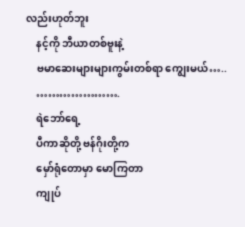လည်းဟုတ်ဘူး
    နင့်ကို ဘီယာတစ်ဗူးနဲ့
    ဗမာဆေးများများကွမ်းတစ်ရာ ကျွေးမယ်…..
    ………………….
    ရဲဘော်ရေ့
    ပီကာဆိုတို့ ဗန်ဂိုးတို့က
    မှော်ရုံတောမှာ မောကြတာ
    ကျုပ်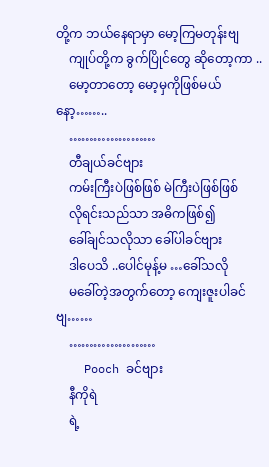တို့က ဘယ်နေရာမှာ မော့ကြမတုန်းဗျ
    ကျုပ်တို့က ခွက်ပြိုင်တွေ ဆိုတော့ကာ ..
    မော့တာတော့ မော့မှကိုဖြစ်မယ်နော့……..
    …………………
    တီချယ်ခင်ဗျား
    ကမ်းကြီးပဲဖြစ်ဖြစ် မဲကြီးပဲဖြစ်ဖြစ်
    လိုရင်းသည်သာ အဓိကဖြစ်၍
    ခေါ်ချင်သလိုသာ ခေါ်ပါခင်ဗျား
    ဒါပေသိ ..ပေါင်မုန့်မ …ခေါ်သလို
    မခေါ်တဲ့အတွက်တော့ ကျေးဇူးပါခင်ဗျ……
    …………………
    Pooch ခင်ဗျား
    နီကိုရဲ
    ရဲ့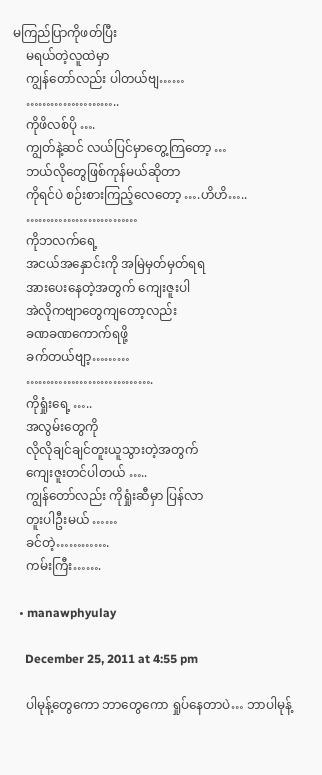မကြည်ပြာကိုဖတ်ပြီး
    မရယ်တဲ့လူထဲမှာ
    ကျွန်တော်လည်း ပါတယ်ဗျ……
    …………………..
    ကိုဖိလစ်ပို ….
    ကျွတ်နဲ့ဆင် လယ်ပြင်မှာတွေ့ကြတော့ …
    ဘယ်လိုတွေဖြစ်ကုန်မယ်ဆိုတာ
    ကိုရင်ပဲ စဉ်းစားကြည့်လေတော့ ….ဟိဟိ…..
    ………………………
    ကိုဘလက်ရေ့
    အငယ်အနှောင်းကို အမြဲမှတ်မှတ်ရရ
    အားပေးနေတဲ့အတွက် ကျေးဇူးပါ
    အဲလိုကဗျာတွေကျတော့လည်း
    ခဏခဏကောက်ရဖို့
    ခက်တယ်ဗျာ့………
    ………………………….
    ကိုရှုံးရေ့ …..
    အလွမ်းတွေကို
    လိုလိုချင်ချင်တူးယူသွားတဲ့အတွက်
    ကျေးဇူးတင်ပါတယ် …..
    ကျွန်တော်လည်း ကိုရှုံးဆီမှာ ပြန်လာ
    တူးပါဦးမယ် ……
    ခင်တဲ့………….
    ကမ်းကြီး…….

  • manawphyulay

    December 25, 2011 at 4:55 pm

    ပါမုန့်တွေကော ဘာတွေကော ရှုပ်နေတာပဲ… ဘာပါမုန့်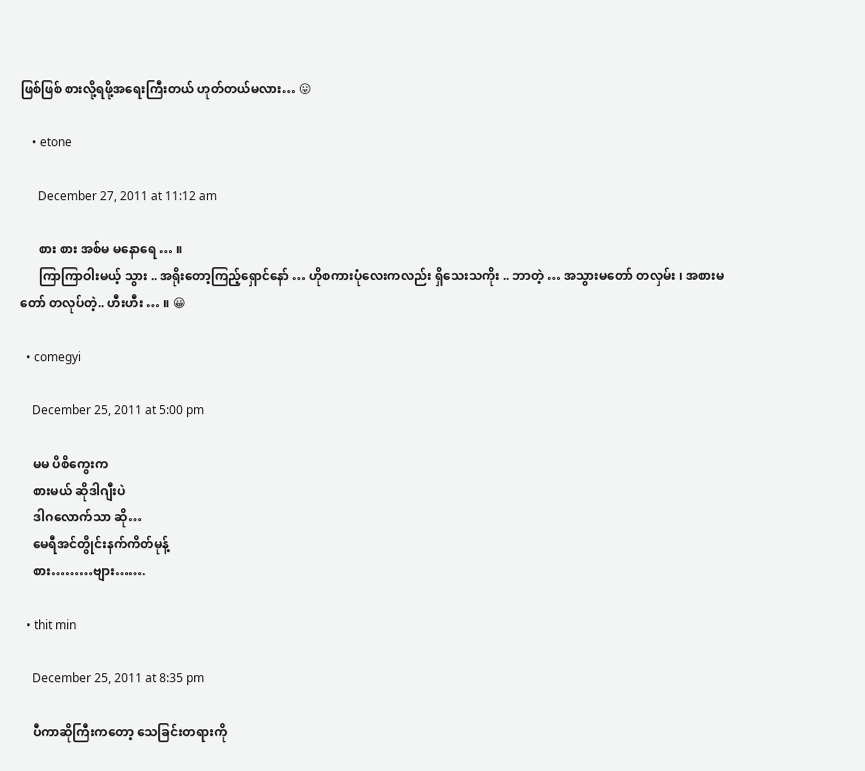ဖြစ်ဖြစ် စားလို့ရဖို့အရေးကြီးတယ် ဟုတ်တယ်မလား… 😛

    • etone

      December 27, 2011 at 11:12 am

      စား စား အစ်မ မနောရေ … ။
      ကြာကြာဝါးမယ့် သွား .. အရိုးတော့ကြည့်ရှောင်နော် … ဟိုစကားပုံလေးကလည်း ရှိသေးသကိုး .. ဘာတဲ့ … အသွားမတော် တလှမ်း ၊ အစားမတော် တလုပ်တဲ့.. ဟီးဟီး … ။ 😀

  • comegyi

    December 25, 2011 at 5:00 pm

    မမ ပိစိကွေးက
    စားမယ် ဆိုဒါဂျီးပဲ
    ဒါဂလောက်သာ ဆို…
    မေရီအင်တွိုင်းနက်ကိတ်မုန့်
    စား………ဗျား…….

  • thit min

    December 25, 2011 at 8:35 pm

    ပီကာဆိုကြီးကတော့ သေခြင်းတရားကို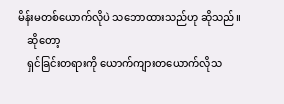မိန်းမတစ်ယောက်လိုပဲ သဘောထားသည်ဟု ဆိုသည်။
    ဆိုတော့
    ရှင်ခြင်းတရားကို ယောက်ကျားတယောက်လိုသ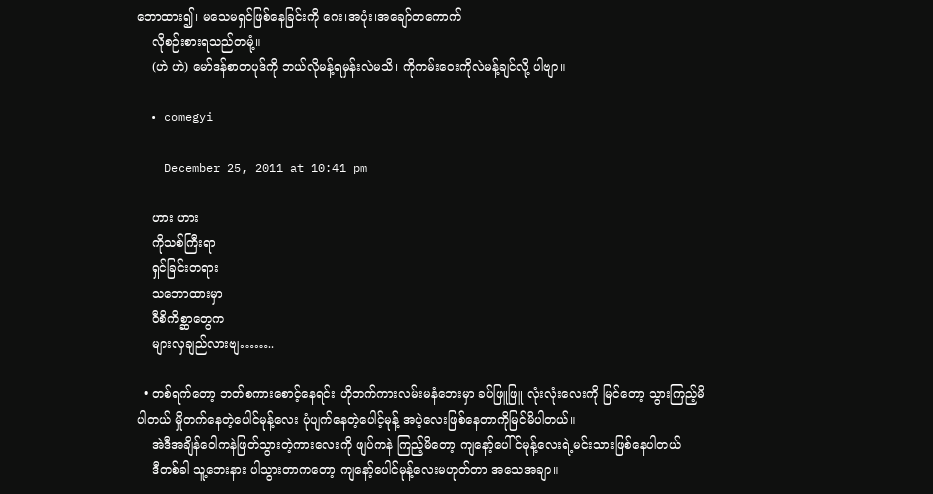ဘောထား၍၊ မသေမရှင်ဖြစ်နေခြင်းကို ဂေး၊အပုံး၊အချော်တကောက်
    လိုစဉ်းစားရသည်တမုံ့။
    (ဟဲ ဟဲ) မော်ဒန်စာတပုဒ်ကို ဘယ်လိုမန့်ရမှန်းလဲမသိ၊ ကိုကမ်းဝေးကိုလဲမန့်ချင်လို့ ပါဗျာ။

  • comegyi

    December 25, 2011 at 10:41 pm

    ဟား ဟား
    ကိုသစ်ကြီးရာ
    ရှင်ခြင်းတရား
    သဘောထားမှာ
    ဝီစိကိစ္ဆာတွေက
    များလှချည်လားဗျ……..

  • တစ်ရက်တော့ ဘတ်စကားစောင့်နေရင်း ဟိုဘက်ကားလမ်းမနံဘေးမှာ ခပ်ဖြူဖြူ လုံးလုံးလေးကို မြင်တော့ သွားကြည့်မိပါတယ် မှိုတက်နေတဲ့ပေါင်မုန့်လေး ပုံပျက်နေတဲ့ပေါင့်မုန့် အပဲ့လေးဖြစ်နေတာကိုမြင်မိပါတယ်။
    အဲဒီအချိန်ဝေါကနဲဖြတ်သွားတဲ့ကားလေးကို ဖျပ်ကနဲ ကြည့်မိတော့ ကျနော့်ပေါ်င်မုန့်လေးရဲ့မင်းသားဖြစ်နေပါတယ်
    ဒီတစ်ခါ သူ့ဘေးနား ပါသွားတာကတော့ ကျနော့်ပေါင်မုန့်လေးမဟုတ်တာ အသေအချာ။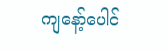ကျနော့်ပေါင်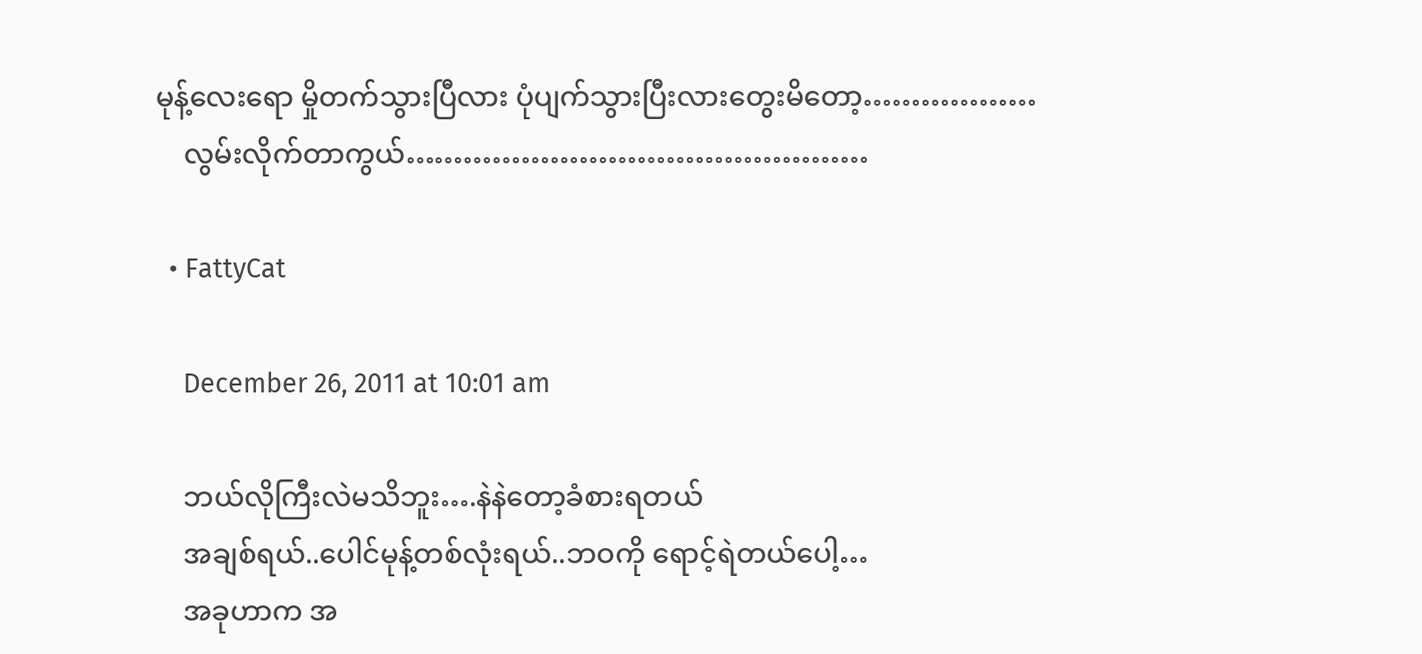မုန့်လေးရော မှိုတက်သွားပြီလား ပုံပျက်သွားပြီးလားတွေးမိတော့………………
    လွမ်းလိုက်တာကွယ်…………………………………………

  • FattyCat

    December 26, 2011 at 10:01 am

    ဘယ်လိုကြီးလဲမသိဘူး….နဲနဲတော့ခံစားရတယ်
    အချစ်ရယ်..ပေါင်မုန့်တစ်လုံးရယ်..ဘဝကို ရောင့်ရဲတယ်ပေါ့…
    အခုဟာက အ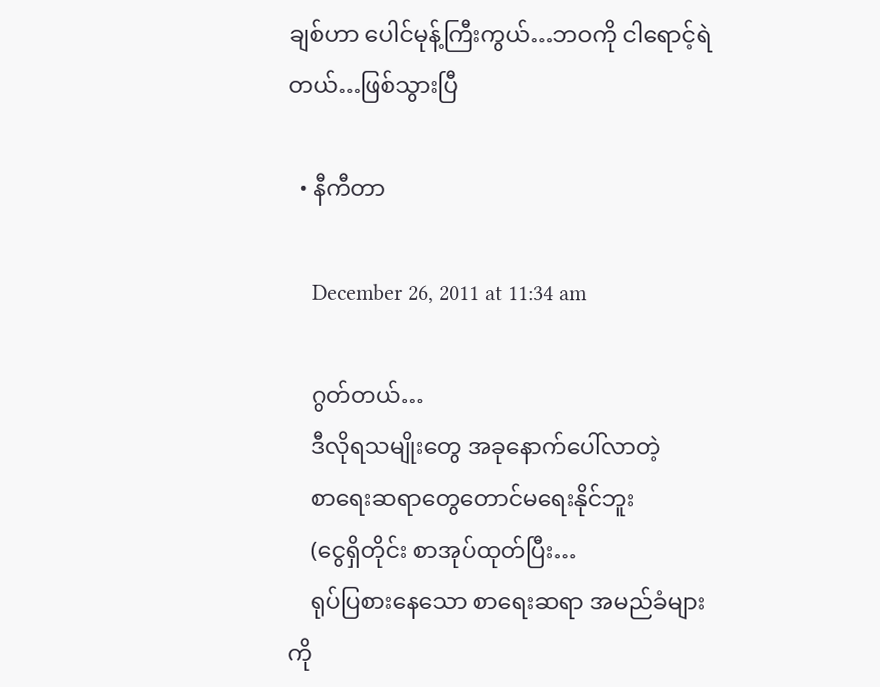ချစ်ဟာ ပေါင်မုန့်ကြီးကွယ်…ဘဝကို ငါရောင့်ရဲတယ်…ဖြစ်သွားပြီ

  • နီကီတာ

    December 26, 2011 at 11:34 am

    ဂွတ်တယ်…
    ဒီလိုရသမျိုးတွေ အခုနောက်ပေါ်လာတဲ့
    စာရေးဆရာတွေတောင်မရေးနိုင်ဘူး
    (ငွေရှိတိုင်း စာအုပ်ထုတ်ပြီး…
    ရုပ်ပြစားနေသော စာရေးဆရာ အမည်ခံများကို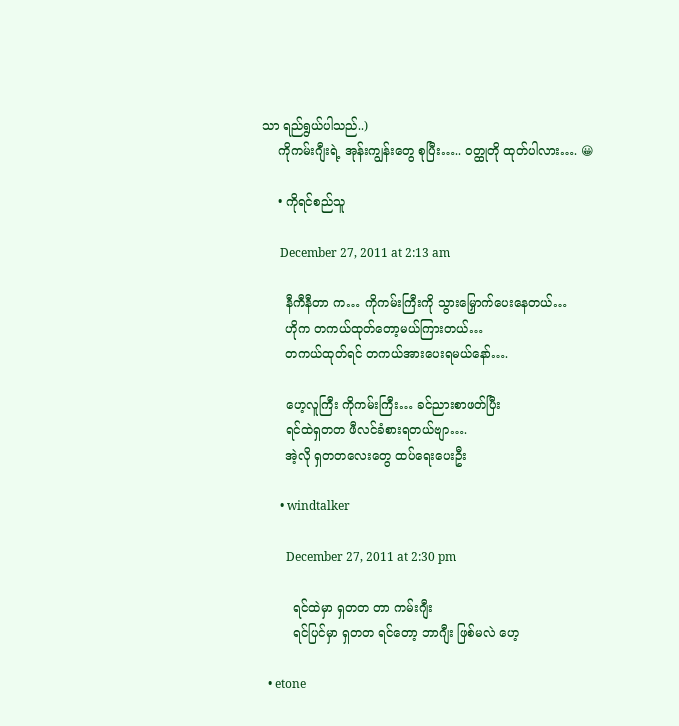သာ ရည်ရွယ်ပါသည်..)
    ကိုကမ်းဂျီးရဲ့ အုန်းကျွန်းတွေ စုပြီး….. ဝတ္ထုတို ထုတ်ပါလား…. 😀

    • ကိုရင်စည်သူ

      December 27, 2011 at 2:13 am

      နီကီနီတာ က… ကိုကမ်းကြီးကို သွားမြှောက်ပေးနေတယ်…
      ဟိုက တကယ်ထုတ်တော့မယ်ကြားတယ်…
      တကယ်ထုတ်ရင် တကယ်အားပေးရမယ်နော်….

      ဟေ့လူကြီး ကိုကမ်းကြီး… ခင်ညားစာဖတ်ပြီး
      ရင်ထဲရှတတ ဖီလင်ခံစားရတယ်ဗျာ….
      အဲ့လို ရှတတလေးတွေ ထပ်ရေးပေးဦး

      • windtalker

        December 27, 2011 at 2:30 pm

        ရင်ထဲမှာ ရှတတ တာ ကမ်းဂျီး
        ရင်ပြင်မှာ ရှတတ ရင်တော့ ဘာဂျီး ဖြစ်မလဲ ဟေ့

  • etone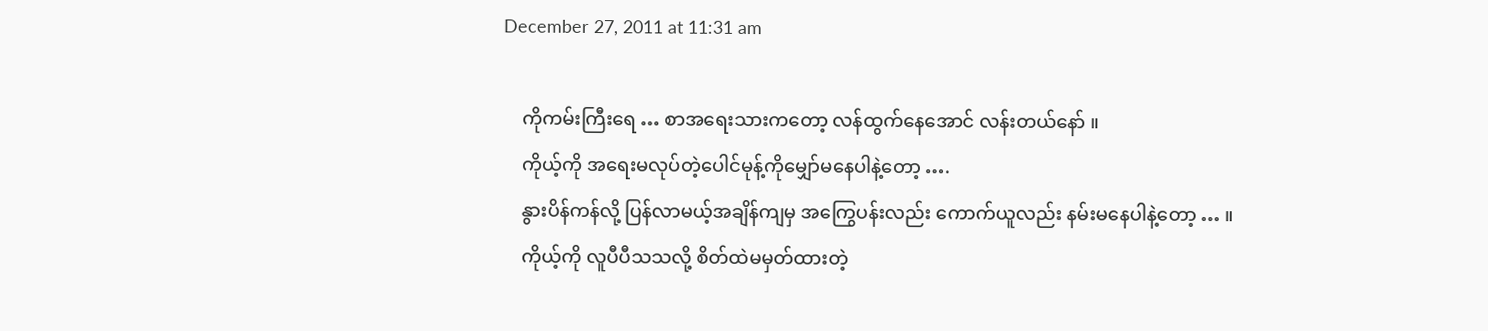December 27, 2011 at 11:31 am

    ကိုကမ်းကြီးရေ … စာအရေးသားကတော့ လန်ထွက်နေအောင် လန်းတယ်နော် ။
    ကိုယ့်ကို အရေးမလုပ်တဲ့ပေါင်မုန့်ကိုမျှော်မနေပါနဲ့တော့ ….
    နွားပိန်ကန်လို့ ပြန်လာမယ့်အချိန်ကျမှ အကြွေပန်းလည်း ကောက်ယူလည်း နမ်းမနေပါနဲ့တော့ … ။
    ကိုယ့်ကို လူပီပီသသလို့ စိတ်ထဲမမှတ်ထားတဲ့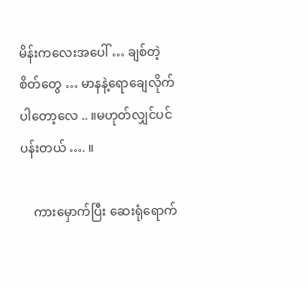မိန်းကလေးအပေါ် … ချစ်တဲ့စိတ်တွေ … မာနနဲ့ရောချေလိုက်ပါတော့လေ .. ။မဟုတ်လျှင်ပင်ပန်းတယ် …. ။

    ကားမှောက်ပြီး ဆေးရုံရောက်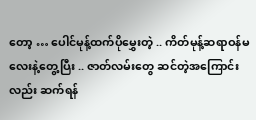တော့ … ပေါင်မုန့်ထက်ပိုမွှေးတဲ့ .. ကိတ်မုန့်ဆရာဝန်မလေးနဲ့တွေ့ပြီး .. ဇာတ်လမ်းတွေ ဆင်တဲ့အကြောင်းလည်း ဆက်ရန်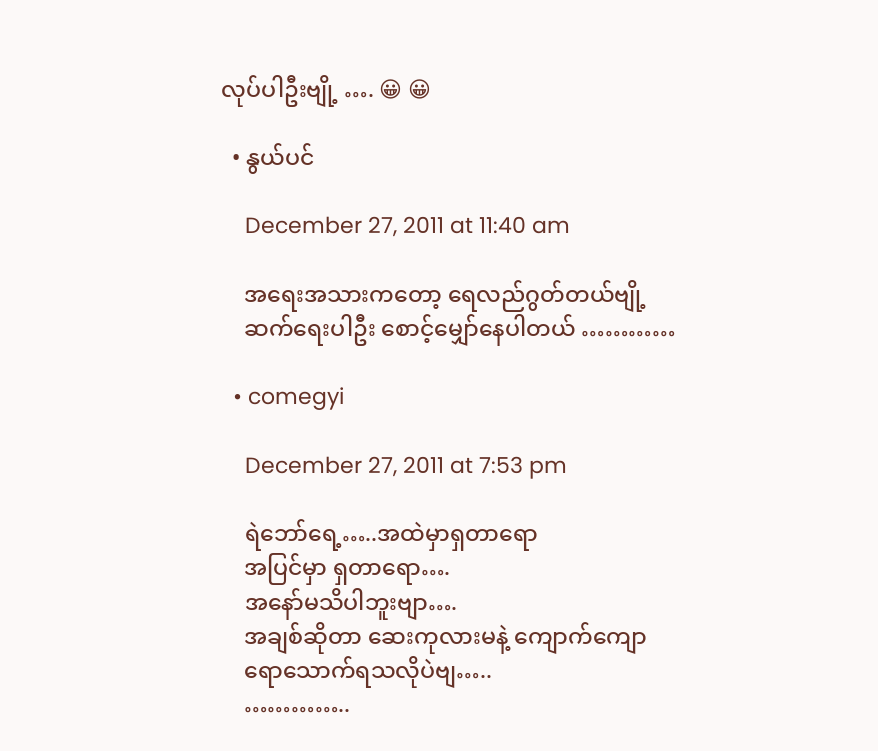လုပ်ပါဦးဗျို့ …. 😀 😀

  • နွယ်ပင်

    December 27, 2011 at 11:40 am

    အရေးအသားကတော့ ရေလည်ဂွတ်တယ်ဗျို့
    ဆက်ရေးပါဦး စောင့်မျှော်နေပါတယ် …………

  • comegyi

    December 27, 2011 at 7:53 pm

    ရဲဘော်ရေ့…..အထဲမှာရှတာရော
    အပြင်မှာ ရှတာရော….
    အနော်မသိပါဘူးဗျာ….
    အချစ်ဆိုတာ ဆေးကုလားမနဲ့ ကျောက်ကျော
    ရောသောက်ရသလိုပဲဗျ…..
    …………..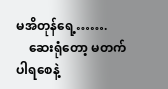မအိတုန်ရေ့…….
    ဆေးရုံတော့ မတက်ပါရစေနဲ့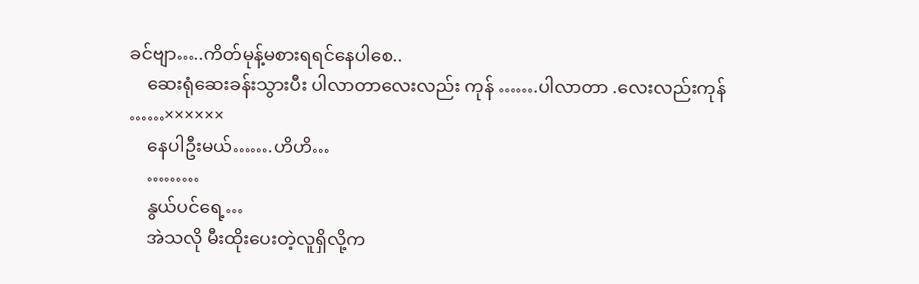ခင်ဗျာ…..ကိတ်မုန့်မစားရရင်နေပါစေ..
    ဆေးရုံဆေးခန်းသွားပီး ပါလာတာလေးလည်း ကုန် …….ပါလာတာ .လေးလည်းကုန် ……××××××
    နေပါဦးမယ်…….ဟိဟိ…
    ………
    နွယ်ပင်ရေ့…
    အဲသလို မီးထိုးပေးတဲ့လူရှိလို့က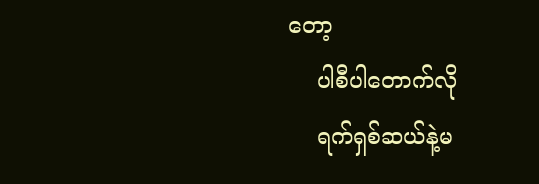တော့
    ပါစီပါတောက်လို
    ရက်ရှစ်ဆယ်နဲ့မ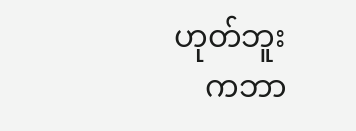ဟုတ်ဘူး
    ကဘာ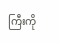ကြီးကို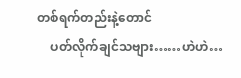တစ်ရက်တည်းနဲ့တောင်
    ပတ်လိုက်ချင်သဗျား……ဟဲဟဲ…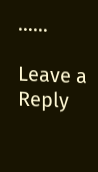……

Leave a Reply